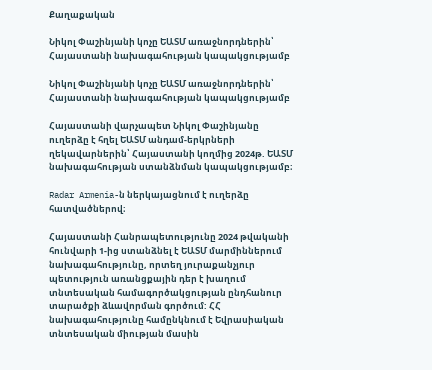Քաղաքական

Նիկոլ Փաշինյանի կոչը ԵԱՏՄ առաջնորդներին՝ Հայաստանի նախագահության կապակցությամբ

Նիկոլ Փաշինյանի կոչը ԵԱՏՄ առաջնորդներին՝ Հայաստանի նախագահության կապակցությամբ

Հայաստանի վարչապետ Նիկոլ Փաշինյանը ուղերձը է հղել ԵԱՏՄ անդամ-երկրների ղեկավարներին՝ Հայաստանի կողմից 2024թ. ԵԱՏՄ նախագահության ստանձնման կապակցությամբ։

Radar Armenia-ն ներկայացնում է ուղերձը հատվածներով։

Հայաստանի Հանրապետությունը 2024 թվականի հունվարի 1-ից ստանձնել է ԵԱՏՄ մարմիններում նախագահությունը, որտեղ յուրաքանչյուր պետություն առանցքային դեր է խաղում տնտեսական համագործակցության ընդհանուր տարածքի ձևավորման գործում: ՀՀ նախագահությունը համընկնում է Եվրասիական տնտեսական միության մասին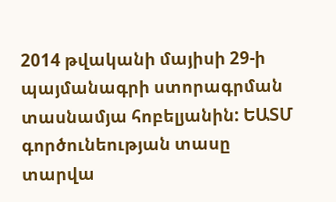2014 թվականի մայիսի 29-ի պայմանագրի ստորագրման տասնամյա հոբելյանին: ԵԱՏՄ գործունեության տասը տարվա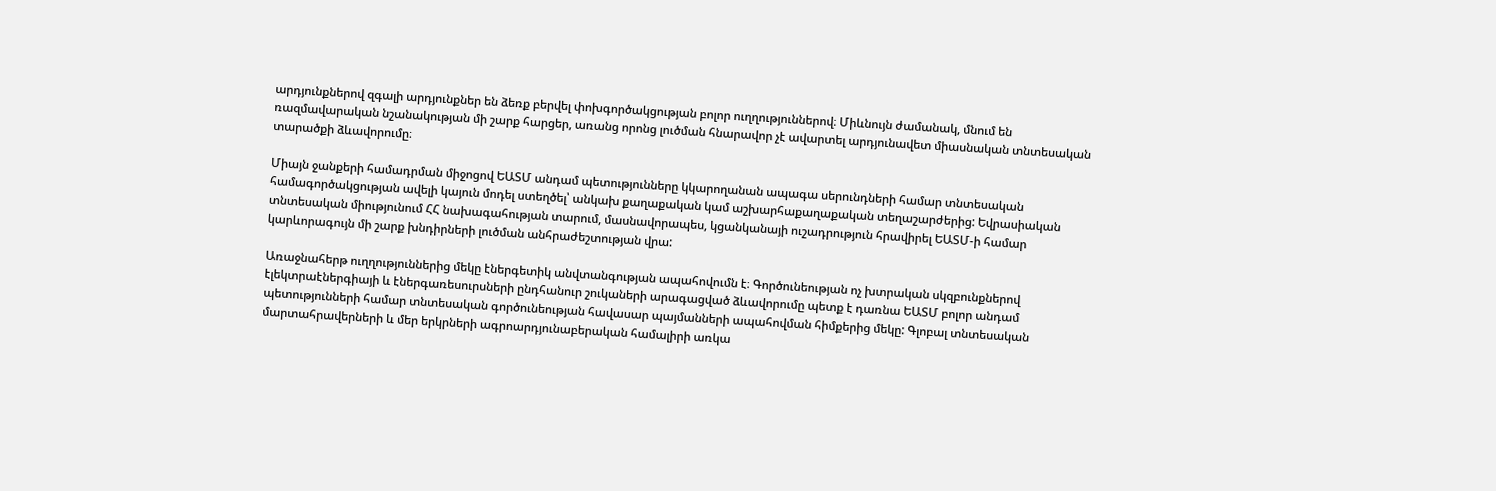արդյունքներով զգալի արդյունքներ են ձեռք բերվել փոխգործակցության բոլոր ուղղություններով։ Միևնույն ժամանակ, մնում են ռազմավարական նշանակության մի շարք հարցեր, առանց որոնց լուծման հնարավոր չէ ավարտել արդյունավետ միասնական տնտեսական տարածքի ձևավորումը։

Միայն ջանքերի համադրման միջոցով ԵԱՏՄ անդամ պետությունները կկարողանան ապագա սերունդների համար տնտեսական համագործակցության ավելի կայուն մոդել ստեղծել՝ անկախ քաղաքական կամ աշխարհաքաղաքական տեղաշարժերից: Եվրասիական տնտեսական միությունում ՀՀ նախագահության տարում, մասնավորապես, կցանկանայի ուշադրություն հրավիրել ԵԱՏՄ-ի համար կարևորագույն մի շարք խնդիրների լուծման անհրաժեշտության վրա:

Առաջնահերթ ուղղություններից մեկը էներգետիկ անվտանգության ապահովումն է։ Գործունեության ոչ խտրական սկզբունքներով էլեկտրաէներգիայի և էներգառեսուրսների ընդհանուր շուկաների արագացված ձևավորումը պետք է դառնա ԵԱՏՄ բոլոր անդամ պետությունների համար տնտեսական գործունեության հավասար պայմանների ապահովման հիմքերից մեկը: Գլոբալ տնտեսական մարտահրավերների և մեր երկրների ագրոարդյունաբերական համալիրի առկա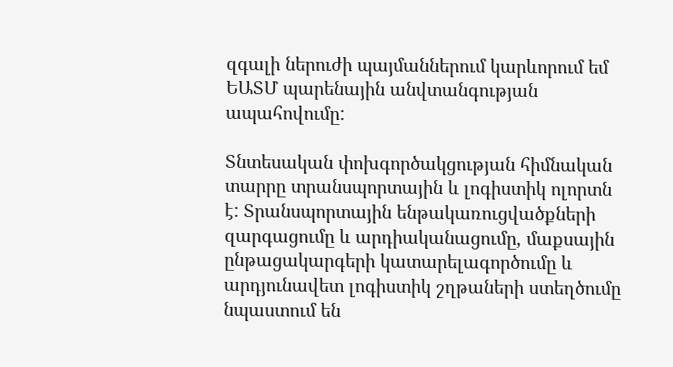զգալի ներուժի պայմաններում կարևորում եմ ԵԱՏՄ պարենային անվտանգության ապահովումը:

Տնտեսական փոխգործակցության հիմնական տարրը տրանսպորտային և լոգիստիկ ոլորտն է: Տրանսպորտային ենթակառուցվածքների զարգացումը և արդիականացումը, մաքսային ընթացակարգերի կատարելագործումը և արդյունավետ լոգիստիկ շղթաների ստեղծումը նպաստում են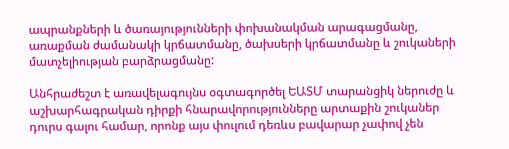ապրանքների և ծառայությունների փոխանակման արագացմանը, առաքման ժամանակի կրճատմանը, ծախսերի կրճատմանը և շուկաների մատչելիության բարձրացմանը:

Անհրաժեշտ է առավելագույնս օգտագործել ԵԱՏՄ տարանցիկ ներուժը և աշխարհագրական դիրքի հնարավորությունները արտաքին շուկաներ դուրս գալու համար, որոնք այս փուլում դեռևս բավարար չափով չեն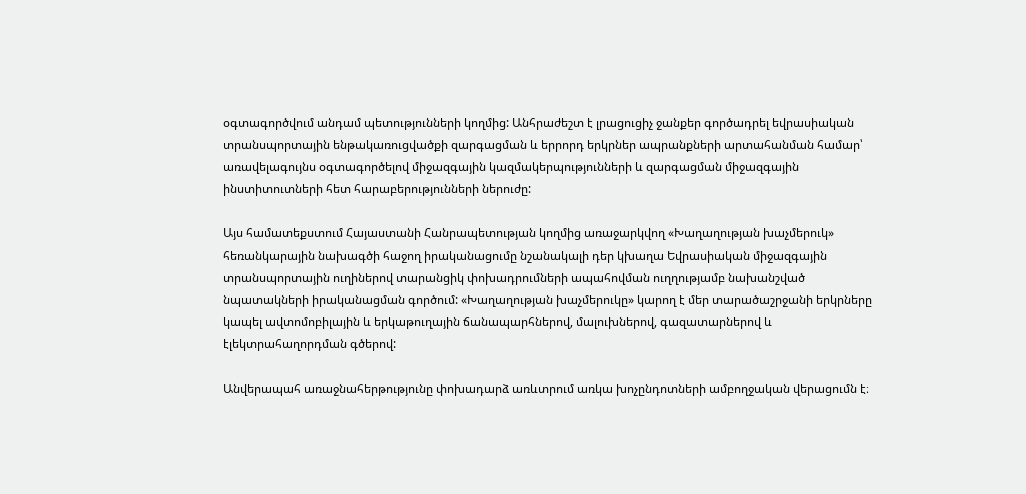օգտագործվում անդամ պետությունների կողմից: Անհրաժեշտ է լրացուցիչ ջանքեր գործադրել եվրասիական տրանսպորտային ենթակառուցվածքի զարգացման և երրորդ երկրներ ապրանքների արտահանման համար՝ առավելագույնս օգտագործելով միջազգային կազմակերպությունների և զարգացման միջազգային ինստիտուտների հետ հարաբերությունների ներուժը:

Այս համատեքստում Հայաստանի Հանրապետության կողմից առաջարկվող «Խաղաղության խաչմերուկ» հեռանկարային նախագծի հաջող իրականացումը նշանակալի դեր կխաղա Եվրասիական միջազգային տրանսպորտային ուղիներով տարանցիկ փոխադրումների ապահովման ուղղությամբ նախանշված նպատակների իրականացման գործում: «Խաղաղության խաչմերուկը» կարող է մեր տարածաշրջանի երկրները կապել ավտոմոբիլային և երկաթուղային ճանապարհներով, մալուխներով, գազատարներով և էլեկտրահաղորդման գծերով:

Անվերապահ առաջնահերթությունը փոխադարձ առևտրում առկա խոչընդոտների ամբողջական վերացումն է։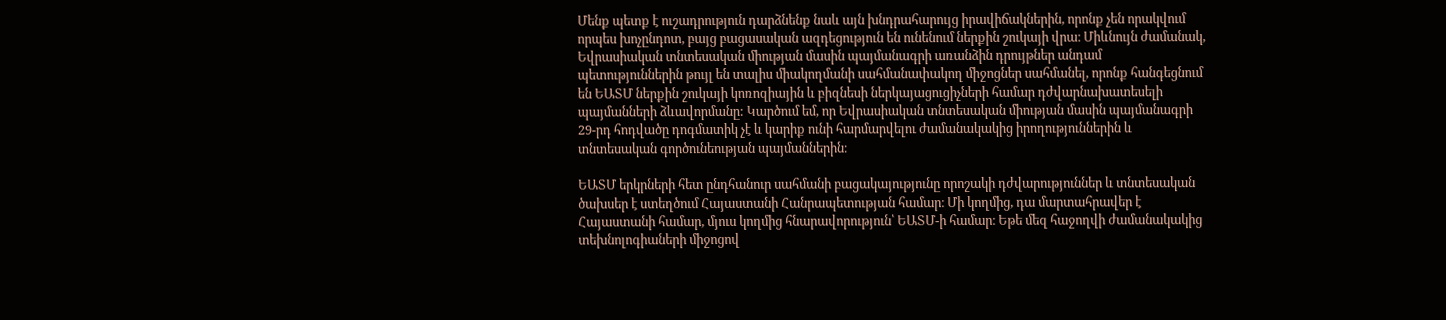Մենք պետք է ուշադրություն դարձնենք նաև այն խնդրահարույց իրավիճակներին, որոնք չեն որակվում որպես խոչընդոտ, բայց բացասական ազդեցություն են ունենում ներքին շուկայի վրա։ Միևնույն ժամանակ, Եվրասիական տնտեսական միության մասին պայմանագրի առանձին դրույթներ անդամ պետություններին թույլ են տալիս միակողմանի սահմանափակող միջոցներ սահմանել, որոնք հանգեցնում են ԵԱՏՄ ներքին շուկայի կոռոզիային և բիզնեսի ներկայացուցիչների համար դժվարնախատեսելի պայմանների ձևավորմանը: Կարծում եմ, որ Եվրասիական տնտեսական միության մասին պայմանագրի 29-րդ հոդվածը դոգմատիկ չէ և կարիք ունի հարմարվելու ժամանակակից իրողություններին և տնտեսական գործունեության պայմաններին։

ԵԱՏՄ երկրների հետ ընդհանուր սահմանի բացակայությունը որոշակի դժվարություններ և տնտեսական ծախսեր է ստեղծում Հայաստանի Հանրապետության համար։ Մի կողմից, դա մարտահրավեր է Հայաստանի համար, մյուս կողմից հնարավորություն՝ ԵԱՏՄ-ի համար։ Եթե մեզ հաջողվի ժամանակակից տեխնոլոգիաների միջոցով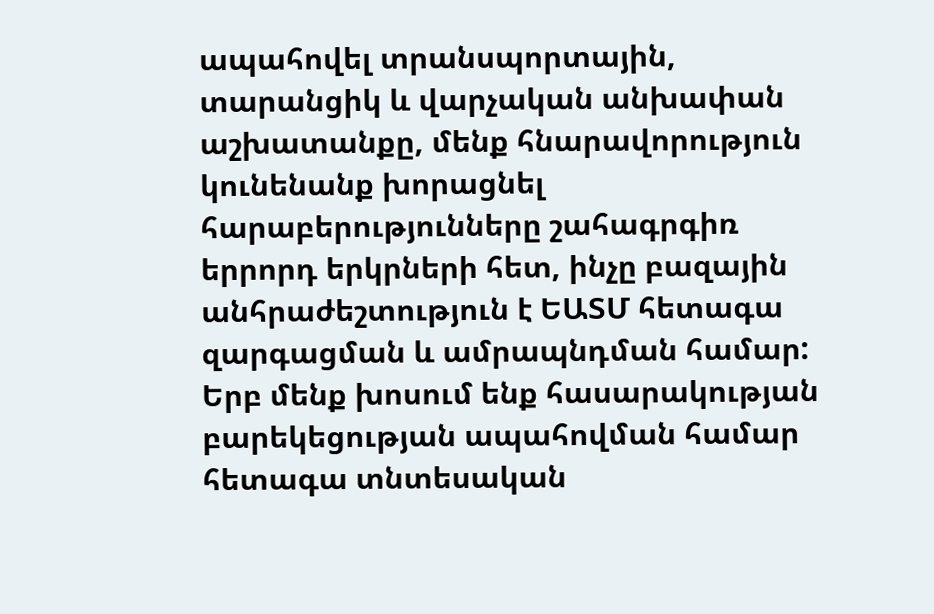ապահովել տրանսպորտային, տարանցիկ և վարչական անխափան աշխատանքը, մենք հնարավորություն կունենանք խորացնել հարաբերությունները շահագրգիռ երրորդ երկրների հետ, ինչը բազային անհրաժեշտություն է ԵԱՏՄ հետագա զարգացման և ամրապնդման համար: Երբ մենք խոսում ենք հասարակության բարեկեցության ապահովման համար հետագա տնտեսական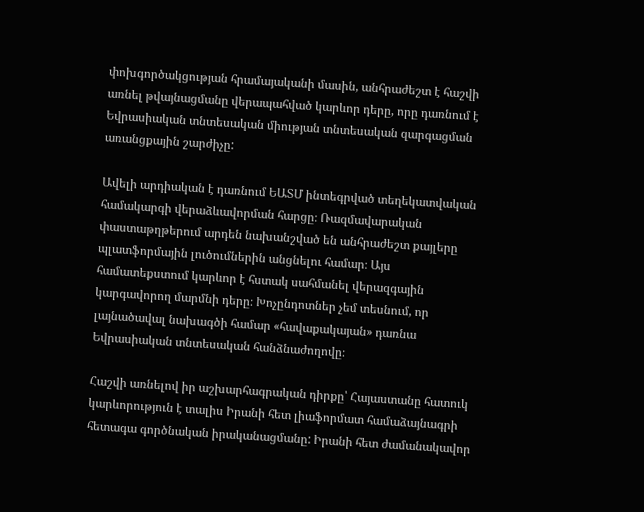փոխգործակցության հրամայականի մասին, անհրաժեշտ է հաշվի առնել թվայնացմանը վերապահված կարևոր դերը, որը դառնում է Եվրասիական տնտեսական միության տնտեսական զարգացման առանցքային շարժիչը:

Ավելի արդիական է դառնում ԵԱՏՄ ինտեգրված տեղեկատվական համակարգի վերաձևավորման հարցը։ Ռազմավարական փաստաթղթերում արդեն նախանշված են անհրաժեշտ քայլերը պլատֆորմային լուծումներին անցնելու համար։ Այս համատեքստում կարևոր է հստակ սահմանել վերազգային կարգավորող մարմնի դերը։ Խոչընդոտներ չեմ տեսնում, որ լայնածավալ նախագծի համար «հավաքակայան» դառնա Եվրասիական տնտեսական հանձնաժողովը։

Հաշվի առնելով իր աշխարհագրական դիրքը՝ Հայաստանը հատուկ կարևորություն է տալիս Իրանի հետ լիաֆորմատ համաձայնագրի հետագա գործնական իրականացմանը: Իրանի հետ ժամանակավոր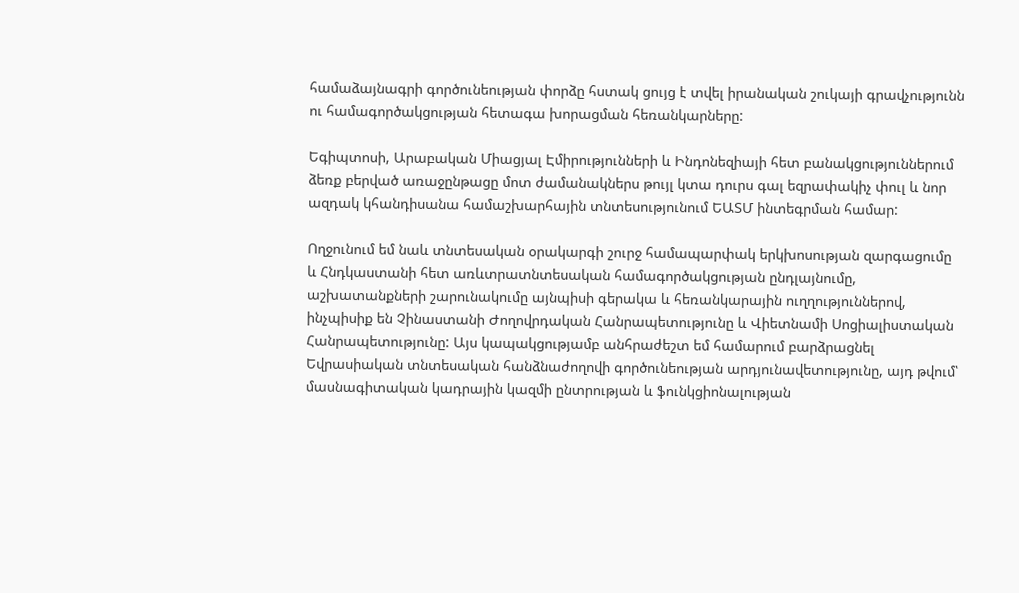համաձայնագրի գործունեության փորձը հստակ ցույց է տվել իրանական շուկայի գրավչությունն ու համագործակցության հետագա խորացման հեռանկարները:

Եգիպտոսի, Արաբական Միացյալ Էմիրությունների և Ինդոնեզիայի հետ բանակցություններում ձեռք բերված առաջընթացը մոտ ժամանակներս թույլ կտա դուրս գալ եզրափակիչ փուլ և նոր ազդակ կհանդիսանա համաշխարհային տնտեսությունում ԵԱՏՄ ինտեգրման համար:

Ողջունում եմ նաև տնտեսական օրակարգի շուրջ համապարփակ երկխոսության զարգացումը և Հնդկաստանի հետ առևտրատնտեսական համագործակցության ընդլայնումը, աշխատանքների շարունակումը այնպիսի գերակա և հեռանկարային ուղղություններով, ինչպիսիք են Չինաստանի Ժողովրդական Հանրապետությունը և Վիետնամի Սոցիալիստական Հանրապետությունը: Այս կապակցությամբ անհրաժեշտ եմ համարում բարձրացնել Եվրասիական տնտեսական հանձնաժողովի գործունեության արդյունավետությունը, այդ թվում՝ մասնագիտական կադրային կազմի ընտրության և ֆունկցիոնալության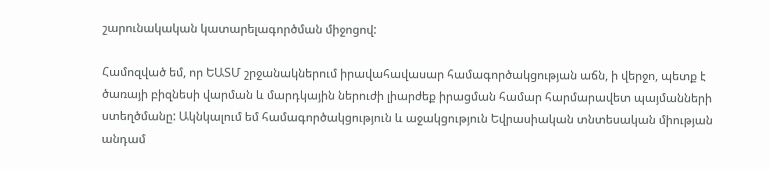շարունակական կատարելագործման միջոցով:

Համոզված եմ, որ ԵԱՏՄ շրջանակներում իրավահավասար համագործակցության աճն, ի վերջո, պետք է ծառայի բիզնեսի վարման և մարդկային ներուժի լիարժեք իրացման համար հարմարավետ պայմանների ստեղծմանը: Ակնկալում եմ համագործակցություն և աջակցություն Եվրասիական տնտեսական միության անդամ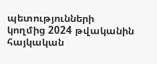պետությունների կողմից 2024 թվականին հայկական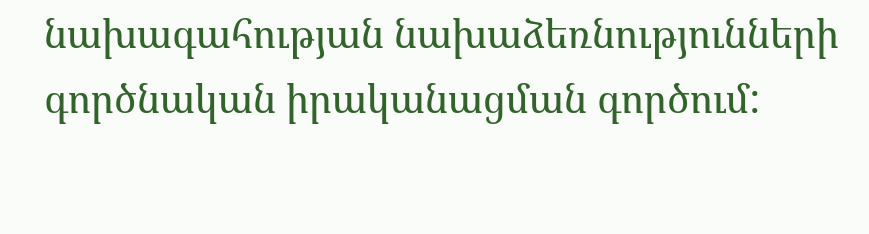նախագահության նախաձեռնությունների գործնական իրականացման գործում: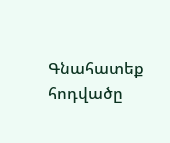Գնահատեք հոդվածը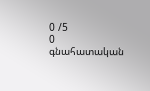0 /5
0
գնահատական